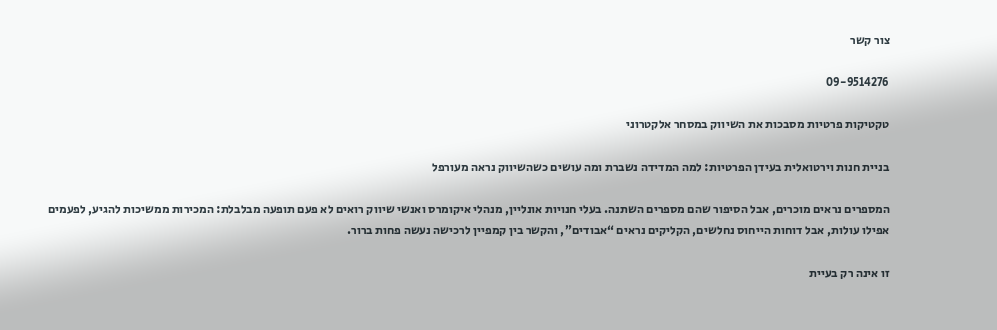צור קשר

09-9514276

טקטיקות פרטיות מסבכות את השיווק במסחר אלקטרוני

בניית חנות וירטואלית בעידן הפרטיות: למה המדידה נשברת ומה עושים כשהשיווק נראה מעורפל

המספרים נראים מוכרים, אבל הסיפור שהם מספרים השתנה. בעלי חנויות אונליין, מנהלי איקומרס ואנשי שיווק רואים לא פעם תופעה מבלבלת: המכירות ממשיכות להגיע, לפעמים אפילו עולות, אבל דוחות הייחוס נחלשים, הקליקים נראים “אבודים”, והקשר בין קמפיין לרכישה נעשה פחות ברור.

זו אינה רק בעיית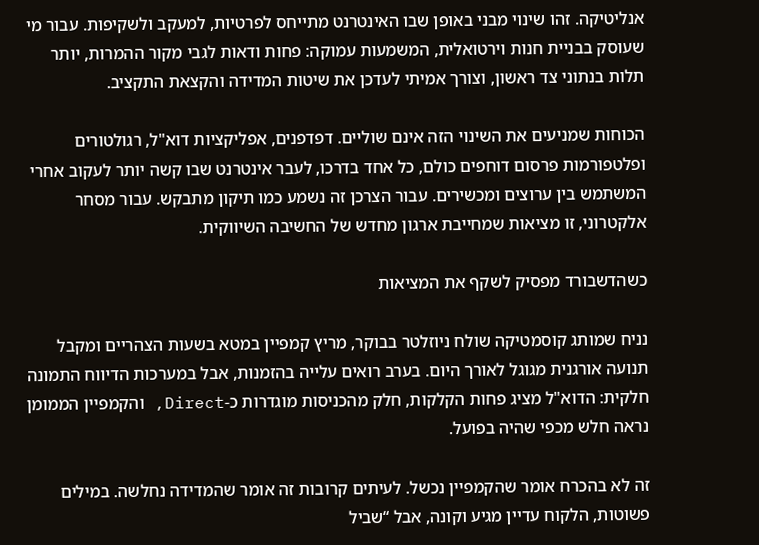אנליטיקה. זהו שינוי מבני באופן שבו האינטרנט מתייחס לפרטיות, למעקב ולשקיפות. עבור מי שעוסק בבניית חנות וירטואלית, המשמעות עמוקה: פחות ודאות לגבי מקור ההמרות, יותר תלות בנתוני צד ראשון, וצורך אמיתי לעדכן את שיטות המדידה והקצאת התקציב.

הכוחות שמניעים את השינוי הזה אינם שוליים. דפדפנים, אפליקציות דוא"ל, רגולטורים ופלטפורמות פרסום דוחפים כולם, כל אחד בדרכו, לעבר אינטרנט שבו קשה יותר לעקוב אחרי המשתמש בין ערוצים ומכשירים. עבור הצרכן זה נשמע כמו תיקון מתבקש. עבור מסחר אלקטרוני, זו מציאות שמחייבת ארגון מחדש של החשיבה השיווקית.

כשהדשבורד מפסיק לשקף את המציאות

נניח שמותג קוסמטיקה שולח ניוזלטר בבוקר, מריץ קמפיין במטא בשעות הצהריים ומקבל תנועה אורגנית מגוגל לאורך היום. בערב רואים עלייה בהזמנות, אבל במערכות הדיווח התמונה חלקית: הדוא"ל מציג פחות הקלקות, חלק מהכניסות מוגדרות כ-Direct, והקמפיין הממומן נראה חלש מכפי שהיה בפועל.

זה לא בהכרח אומר שהקמפיין נכשל. לעיתים קרובות זה אומר שהמדידה נחלשה. במילים פשוטות, הלקוח עדיין מגיע וקונה, אבל “שביל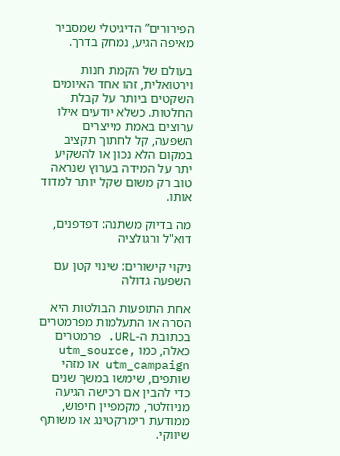הפירורים” הדיגיטלי שמסביר מאיפה הגיע, נמחק בדרך.

בעולם של הקמת חנות וירטואלית, זהו אחד האיומים השקטים ביותר על קבלת החלטות. כשלא יודעים אילו ערוצים באמת מייצרים השפעה, קל לחתוך תקציב במקום הלא נכון או להשקיע יתר על המידה בערוץ שנראה טוב רק משום שקל יותר למדוד אותו.

מה בדיוק משתנה: דפדפנים, דוא"ל ורגולציה

ניקוי קישורים: שינוי קטן עם השפעה גדולה

אחת התופעות הבולטות היא הסרה או התעלמות מפרמטרים בכתובת ה-URL. פרמטרים כאלה, כמו utm_source, utm_campaign או מזהי שותפים, שימשו במשך שנים כדי להבין אם רכישה הגיעה מניוזלטר, מקמפיין חיפוש, ממודעת רימרקטינג או משותף שיווקי.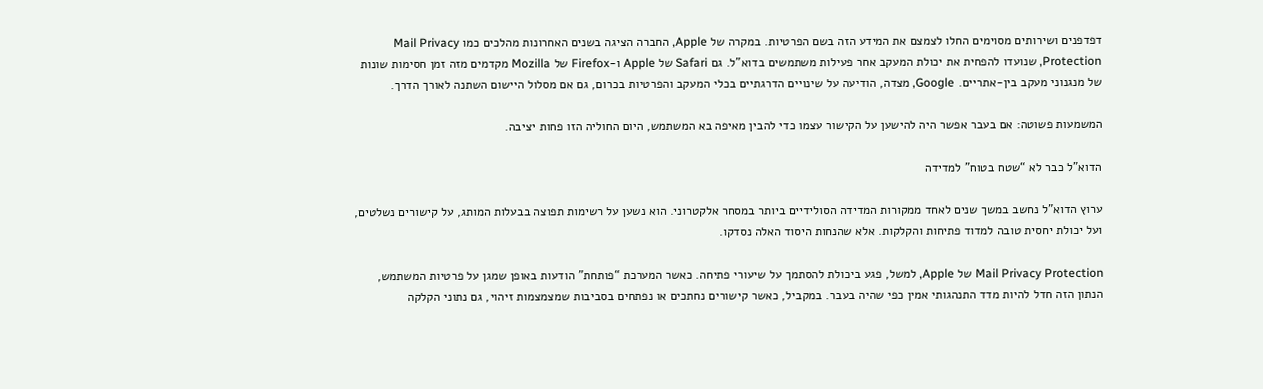דפדפנים ושירותים מסוימים החלו לצמצם את המידע הזה בשם הפרטיות. במקרה של Apple, החברה הציגה בשנים האחרונות מהלכים כמו Mail Privacy Protection, שנועדו להפחית את יכולת המעקב אחר פעילות משתמשים בדוא"ל. גם Safari של Apple ו-Firefox של Mozilla מקדמים מזה זמן חסימות שונות של מנגנוני מעקב בין-אתריים. Google, מצדה, הודיעה על שינויים הדרגתיים בכלי המעקב והפרטיות בכרום, גם אם מסלול היישום השתנה לאורך הדרך.

המשמעות פשוטה: אם בעבר אפשר היה להישען על הקישור עצמו כדי להבין מאיפה בא המשתמש, היום החוליה הזו פחות יציבה.

הדוא"ל כבר לא “שטח בטוח” למדידה

ערוץ הדוא"ל נחשב במשך שנים לאחד ממקורות המדידה הסולידיים ביותר במסחר אלקטרוני. הוא נשען על רשימות תפוצה בבעלות המותג, על קישורים נשלטים, ועל יכולת יחסית טובה למדוד פתיחות והקלקות. אלא שהנחות היסוד האלה נסדקו.

Mail Privacy Protection של Apple, למשל, פגע ביכולת להסתמך על שיעורי פתיחה. כאשר המערכת “פותחת” הודעות באופן שמגן על פרטיות המשתמש, הנתון הזה חדל להיות מדד התנהגותי אמין כפי שהיה בעבר. במקביל, כאשר קישורים נחתכים או נפתחים בסביבות שמצמצמות זיהוי, גם נתוני הקלקה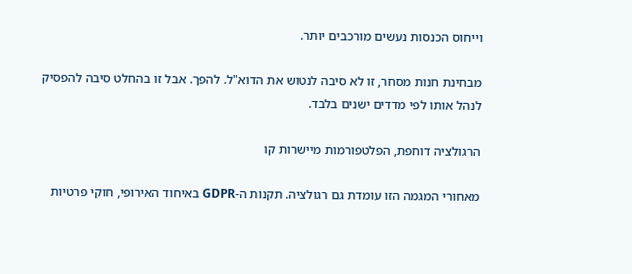וייחוס הכנסות נעשים מורכבים יותר.

מבחינת חנות מסחר, זו לא סיבה לנטוש את הדוא"ל. להפך. אבל זו בהחלט סיבה להפסיק לנהל אותו לפי מדדים ישנים בלבד.

הרגולציה דוחפת, הפלטפורמות מיישרות קו

מאחורי המגמה הזו עומדת גם רגולציה. תקנות ה-GDPR באיחוד האירופי, חוקי פרטיות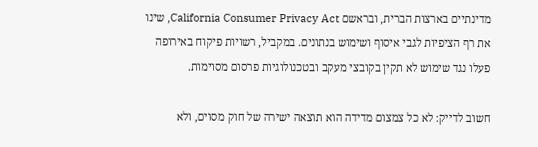מדינתיים בארצות הברית, ובראשם California Consumer Privacy Act, שינו את רף הציפיות לגבי איסוף ושימוש בנתונים. במקביל, רשויות פיקוח באירופה פעלו נגד שימוש לא תקין בקובצי מעקב ובטכנולוגיות פרסום מסוימות.

חשוב לדייק: לא כל צמצום מדידה הוא תוצאה ישירה של חוק מסוים, ולא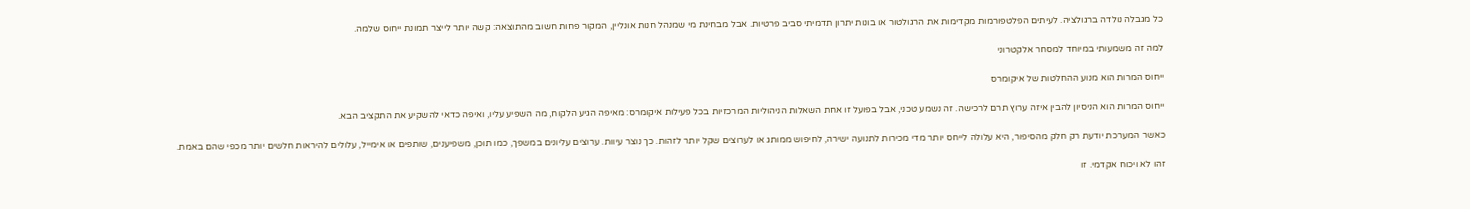כל מגבלה נולדה ברגולציה. לעיתים הפלטפורמות מקדימות את הרגולטור או בונות יתרון תדמיתי סביב פרטיות. אבל מבחינת מי שמנהל חנות אונליין, המקור פחות חשוב מהתוצאה: קשה יותר לייצר תמונת ייחוס שלמה.

למה זה משמעותי במיוחד למסחר אלקטרוני

ייחוס המרות הוא מנוע ההחלטות של איקומרס

ייחוס המרות הוא הניסיון להבין איזה ערוץ תרם לרכישה. זה נשמע טכני, אבל בפועל זו אחת השאלות הניהוליות המרכזיות בכל פעילות איקומרס: מאיפה הגיע הלקוח, מה השפיע עליו, ואיפה כדאי להשקיע את התקציב הבא.

כאשר המערכת יודעת רק חלק מהסיפור, היא עלולה לייחס יותר מדי מכירות לתנועה ישירה, לחיפוש ממותג או לערוצים שקל יותר לזהות. כך נוצר עיוות. ערוצים עליונים במשפך, כמו תוכן, משפיענים, שותפים או אימייל, עלולים להיראות חלשים יותר מכפי שהם באמת.

זהו לא ויכוח אקדמי. זו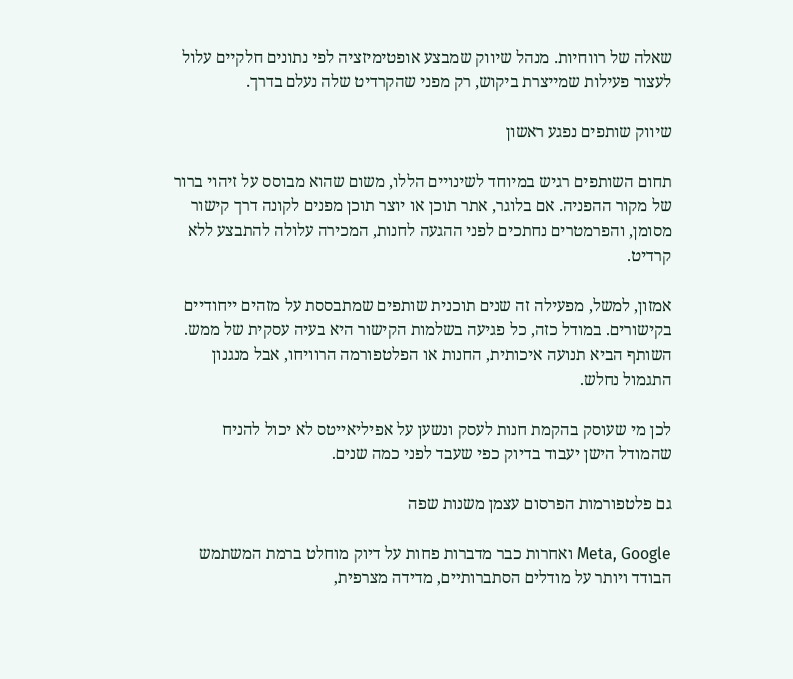שאלה של רווחיות. מנהל שיווק שמבצע אופטימיזציה לפי נתונים חלקיים עלול לעצור פעילות שמייצרת ביקוש, רק מפני שהקרדיט שלה נעלם בדרך.

שיווק שותפים נפגע ראשון

תחום השותפים רגיש במיוחד לשינויים הללו, משום שהוא מבוסס על זיהוי ברור של מקור ההפניה. אם בלוגר, אתר תוכן או יוצר תוכן מפנים לקונה דרך קישור מסומן, והפרמטרים נחתכים לפני ההגעה לחנות, המכירה עלולה להתבצע ללא קרדיט.

אמזון, למשל, מפעילה זה שנים תוכנית שותפים שמתבססת על מזהים ייחודיים בקישורים. במודל כזה, כל פגיעה בשלמות הקישור היא בעיה עסקית של ממש. השותף הביא תנועה איכותית, החנות או הפלטפורמה הרוויחו, אבל מנגנון התגמול נחלש.

לכן מי שעוסק בהקמת חנות לעסק ונשען על אפיליאייטס לא יכול להניח שהמודל הישן יעבוד בדיוק כפי שעבד לפני כמה שנים.

גם פלטפורמות הפרסום עצמן משנות שפה

Meta, Google ואחרות כבר מדברות פחות על דיוק מוחלט ברמת המשתמש הבודד ויותר על מודלים הסתברותיים, מדידה מצרפית,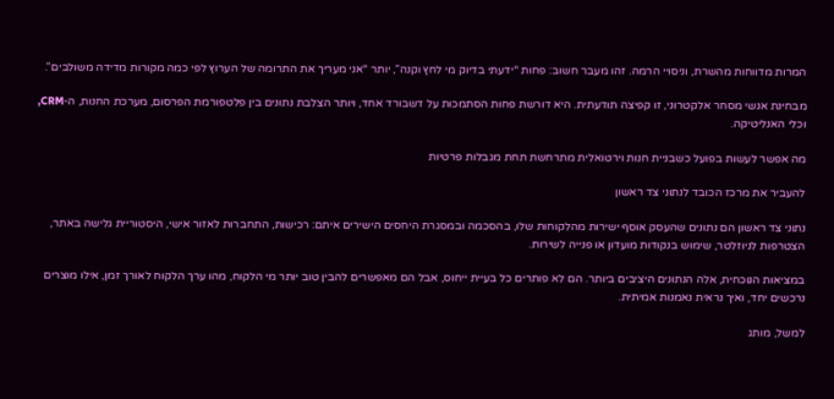המרות מדווחות מהשרת, וניסויי הרמה. זהו מעבר חשוב: פחות “ידעתי בדיוק מי לחץ וקנה”, יותר “אני מעריך את התרומה של הערוץ לפי כמה מקורות מדידה משולבים”.

מבחינת אנשי מסחר אלקטרוני, זו קפיצה תודעתית. היא דורשת פחות הסתמכות על דשבורד אחד, ויותר הצלבת נתונים בין פלטפורמת הפרסום, מערכת החנות, ה-CRM, וכלי האנליטיקה.

מה אפשר לעשות בפועל כשבניית חנות וירטואלית מתרחשת תחת מגבלות פרטיות

להעביר את מרכז הכובד לנתוני צד ראשון

נתוני צד ראשון הם נתונים שהעסק אוסף ישירות מהלקוחות שלו, בהסכמה ובמסגרת היחסים הישירים איתם: רכישות, התחברות לאזור אישי, היסטוריית גלישה באתר, הצטרפות לניוזלטר, שימוש בנקודות מועדון או פנייה לשירות.

במציאות הנוכחית, אלה הנתונים היציבים ביותר. הם לא פותרים כל בעיית ייחוס, אבל הם מאפשרים להבין טוב יותר מי הלקוח, מהו ערך הלקוח לאורך זמן, אילו מוצרים נרכשים יחד, ואיך נראית נאמנות אמיתית.

למשל, מותג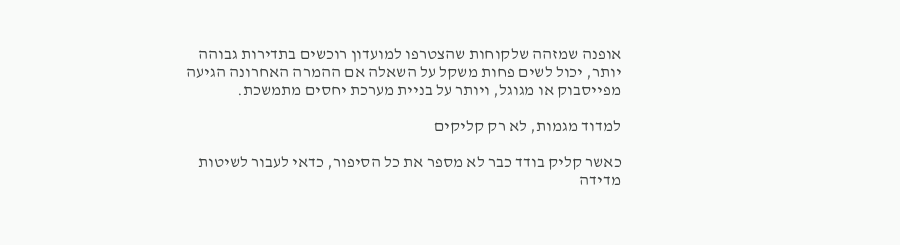אופנה שמזהה שלקוחות שהצטרפו למועדון רוכשים בתדירות גבוהה יותר, יכול לשים פחות משקל על השאלה אם ההמרה האחרונה הגיעה מפייסבוק או מגוגל, ויותר על בניית מערכת יחסים מתמשכת.

למדוד מגמות, לא רק קליקים

כאשר קליק בודד כבר לא מספר את כל הסיפור, כדאי לעבור לשיטות מדידה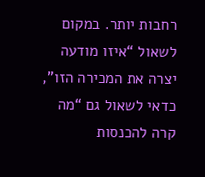רחבות יותר. במקום לשאול “איזו מודעה יצרה את המכירה הזו”, כדאי לשאול גם “מה קרה להכנסות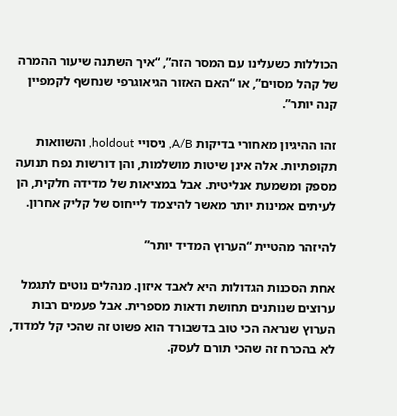הכוללות כשעלינו עם המסר הזה”, “איך השתנה שיעור ההמרה של קהל מסוים”, או “האם האזור הגיאוגרפי שנחשף לקמפיין קנה יותר”.

זהו ההיגיון מאחורי בדיקות A/B, ניסויי holdout, והשוואות תקופתיות. אלה אינן שיטות מושלמות, והן דורשות נפח תנועה מספק ומשמעת אנליטית. אבל במציאות של מדידה חלקית, הן לעיתים אמינות יותר מאשר להיצמד לייחוס של קליק אחרון.

להיזהר מהטיית “הערוץ המדיד יותר”

אחת הסכנות הגדולות היא לאבד איזון. מנהלים נוטים לתגמל ערוצים שנותנים תחושת ודאות מספרית. אבל פעמים רבות הערוץ שנראה הכי טוב בדשבורד הוא פשוט זה שהכי קל למדוד, לא בהכרח זה שהכי תורם לעסק.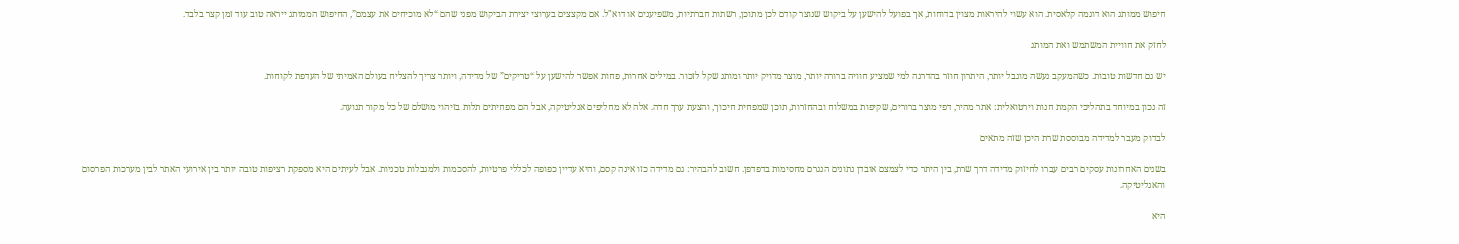חיפוש ממותג הוא דוגמה קלאסית. הוא עשוי להיראות מצוין בדוחות, אך בפועל להישען על ביקוש שנוצר קודם לכן מתוכן, רשתות חברתיות, משפיענים או דוא"ל. אם מקצצים בערוצי יצירת הביקוש מפני שהם “לא מוכיחים את עצמם”, החיפוש הממותג ייראה טוב עוד זמן קצר בלבד.

לחזק את חוויית המשתמש ואת המותג

יש גם חדשות טובות. כשהמעקב נעשה מוגבל יותר, היתרון חוזר בהדרגה למי שמציע חוויה ברורה יותר, מוצר מדויק יותר ומותג שקל לזכור. במילים אחרות, פחות אפשר להישען על “טריקים” של מדידה, ויותר צריך להצליח בעולם האמיתי של העדפת לקוחות.

זה נכון במיוחד בתהליכי הקמת חנות וירטואלית: אתר מהיר, דפי מוצר ברורים, שקיפות במשלוח ובהחזרות, תוכן שמפחית חיכוך, והצעת ערך חדה. אלה לא מחליפים אנליטיקה, אבל הם מפחיתים תלות בזיהוי מושלם של כל מקור תנועה.

לבדוק מעבר למדידה מבוססת שרת היכן שזה מתאים

בשנים האחרונות עסקים רבים עברו לחיזוק מדידה דרך שרת, בין היתר כדי לצמצם אובדן נתונים הנגרם מחסימות בדפדפן. חשוב להבהיר: גם מדידה כזו אינה קסם, והיא עדיין כפופה לכללי פרטיות, להסכמות ולמגבלות טכניות. אבל לעיתים היא מספקת רציפות טובה יותר בין אירועי האתר לבין מערכות הפרסום והאנליטיקה.

היא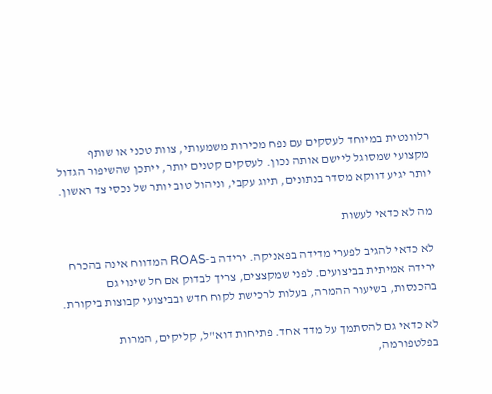רלוונטית במיוחד לעסקים עם נפח מכירות משמעותי, צוות טכני או שותף מקצועי שמסוגל ליישם אותה נכון. לעסקים קטנים יותר, ייתכן שהשיפור הגדול יותר יגיע דווקא מסדר בנתונים, תיוג עקבי, וניהול טוב יותר של נכסי צד ראשון.

מה לא כדאי לעשות

לא כדאי להגיב לפערי מדידה בפאניקה. ירידה ב-ROAS המדווח אינה בהכרח ירידה אמיתית בביצועים. לפני שמקצצים, צריך לבדוק אם חל שינוי גם בהכנסות, בשיעור ההמרה, בעלות לרכישת לקוח חדש ובביצועי קבוצות ביקורת.

לא כדאי גם להסתמך על מדד אחד. פתיחות דוא"ל, קליקים, המרות בפלטפורמה,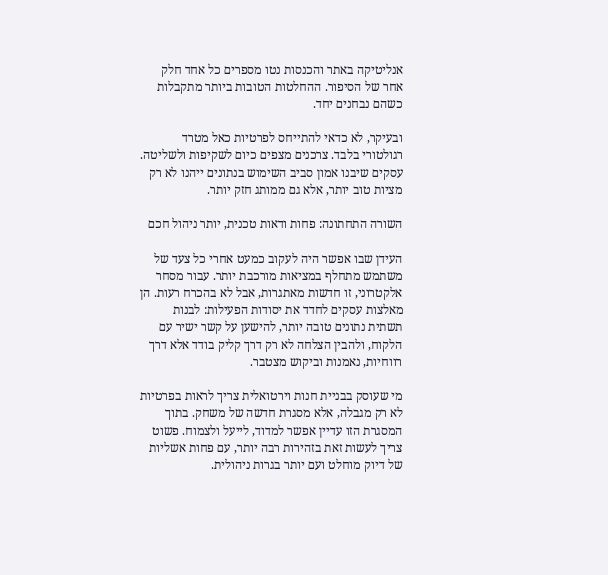אנליטיקה באתר והכנסות נטו מספרים כל אחד חלק אחר של הסיפור. ההחלטות הטובות ביותר מתקבלות כשהם נבחנים יחד.

ובעיקר, לא כדאי להתייחס לפרטיות כאל מטרד רגולטורי בלבד. צרכנים מצפים כיום לשקיפות ולשליטה. עסקים שיבנו אמון סביב השימוש בנתונים ייהנו לא רק מציות טוב יותר, אלא גם ממותג חזק יותר.

השורה התחתונה: פחות ודאות טכנית, יותר ניהול חכם

העידן שבו אפשר היה לעקוב כמעט אחרי כל צעד של משתמש מתחלף במציאות מורכבת יותר. עבור מסחר אלקטרוני, זו חדשות מאתגרות, אבל לא בהכרח רעות. הן מאלצות עסקים לחדד את יסודות הפעילות: לבנות תשתית נתונים טובה יותר, להישען על קשר ישיר עם הלקוח, ולהבין הצלחה לא רק דרך קליק בודד אלא דרך רווחיות, נאמנות וביקוש מצטבר.

מי שעוסק בבניית חנות וירטואלית צריך לראות בפרטיות לא רק מגבלה, אלא מסגרת חדשה של משחק. בתוך המסגרת הזו עדיין אפשר למדוד, לייעל ולצמוח. פשוט צריך לעשות זאת בזהירות רבה יותר, עם פחות אשליות של דיוק מוחלט ועם יותר בגרות ניהולית.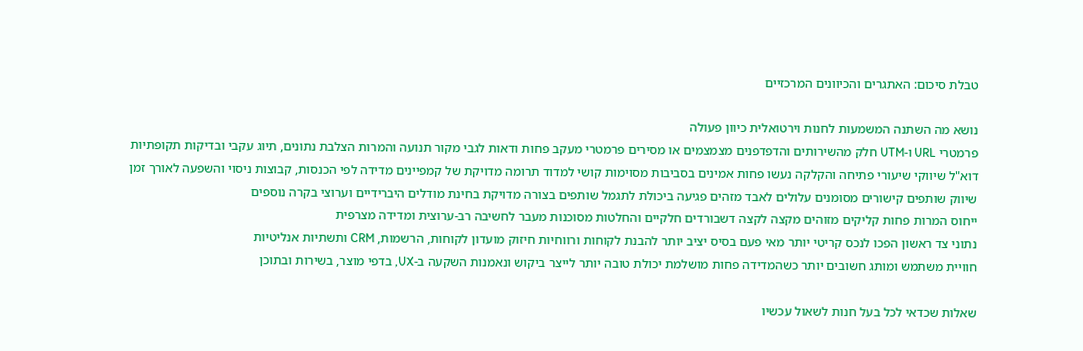טבלת סיכום: האתגרים והכיוונים המרכזיים

נושא מה השתנה המשמעות לחנות וירטואלית כיוון פעולה
פרמטרי URL ו-UTM חלק מהשירותים והדפדפנים מצמצמים או מסירים פרמטרי מעקב פחות ודאות לגבי מקור תנועה והמרות הצלבת נתונים, תיוג עקבי ובדיקות תקופתיות
דוא"ל שיווקי שיעורי פתיחה והקלקה נעשו פחות אמינים בסביבות מסוימות קושי למדוד תרומה מדויקת של קמפיינים מדידה לפי הכנסות, קבוצות ניסוי והשפעה לאורך זמן
שיווק שותפים קישורים מסומנים עלולים לאבד מזהים פגיעה ביכולת לתגמל שותפים בצורה מדויקת בחינת מודלים היברידיים וערוצי בקרה נוספים
ייחוס המרות פחות קליקים מזוהים מקצה לקצה דשבורדים חלקיים והחלטות מסוכנות מעבר לחשיבה רב-ערוצית ומדידה מצרפית
נתוני צד ראשון הפכו לנכס קריטי יותר מאי פעם בסיס יציב יותר להבנת לקוחות ורווחיות חיזוק מועדון לקוחות, הרשמות, CRM ותשתיות אנליטיות
חוויית משתמש ומותג חשובים יותר כשהמדידה פחות מושלמת יכולת טובה יותר לייצר ביקוש ונאמנות השקעה ב-UX, בדפי מוצר, בשירות ובתוכן

שאלות שכדאי לכל בעל חנות לשאול עכשיו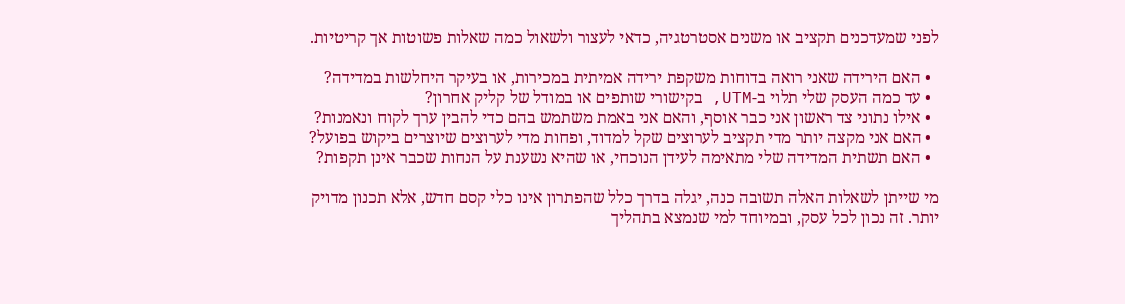לפני שמעדכנים תקציב או משנים אסטרטגיה, כדאי לעצור ולשאול כמה שאלות פשוטות אך קריטיות.

  • האם הירידה שאני רואה בדוחות משקפת ירידה אמיתית במכירות, או בעיקר היחלשות במדידה?
  • עד כמה העסק שלי תלוי ב-UTM, בקישורי שותפים או במודל של קליק אחרון?
  • אילו נתוני צד ראשון אני כבר אוסף, והאם אני באמת משתמש בהם כדי להבין ערך לקוח ונאמנות?
  • האם אני מקצה יותר מדי תקציב לערוצים שקל למדוד, ופחות מדי לערוצים שיוצרים ביקוש בפועל?
  • האם תשתית המדידה שלי מתאימה לעידן הנוכחי, או שהיא נשענת על הנחות שכבר אינן תקפות?

מי שייתן לשאלות האלה תשובה כנה, יגלה בדרך כלל שהפתרון אינו כלי קסם חדש, אלא תכנון מדויק יותר. זה נכון לכל עסק, ובמיוחד למי שנמצא בתהליך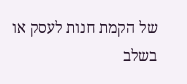של הקמת חנות לעסק או בשלב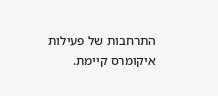התרחבות של פעילות איקומרס קיימת.